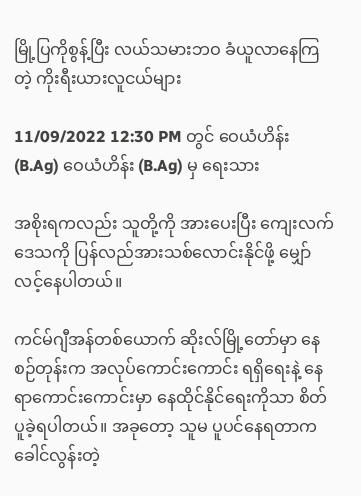မြို့ပြကိုစွန့်ပြီး လယ်သမားဘဝ ခံယူလာနေကြတဲ့ ကိုးရီးယားလူငယ်များ

11/09/2022 12:30 PM တွင် ဝေယံဟိန်း (B.Ag) ဝေယံဟိန်း (B.Ag) မှ ရေးသား

အစိုးရကလည်း သူတို့ကို အားပေးပြီး ကျေးလက်ဒေသကို ပြန်လည်အားသစ်လောင်းနိုင်ဖို့ မျှော်လင့်နေပါတယ်။

ကင်မ်ဂျီအန်တစ်ယောက် ဆိုးလ်မြို့တော်မှာ နေစဉ်တုန်းက အလုပ်ကောင်းကောင်း ရရှိရေးနဲ့ နေရာကောင်းကောင်းမှာ နေထိုင်နိုင်ရေးကိုသာ စိတ်ပူခဲ့ရပါတယ်။ အခုတော့ သူမ ပူပင်နေရတာက ခေါင်လွန်းတဲ့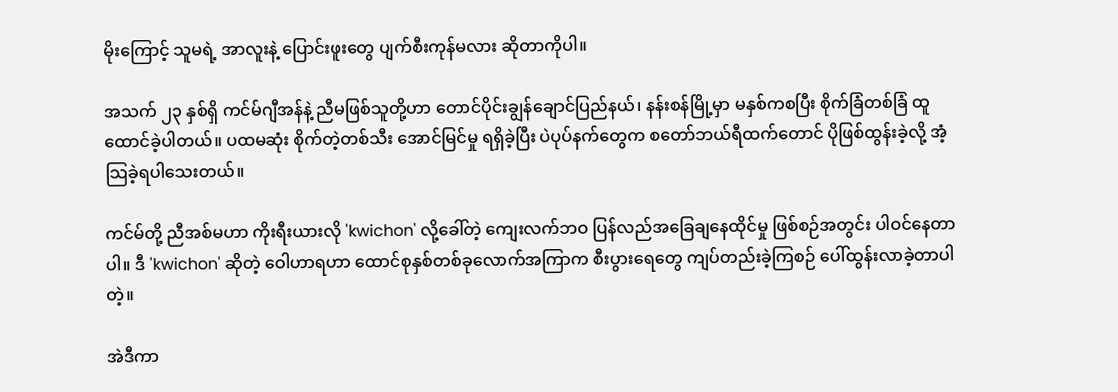မိုးကြောင့် သူမရဲ့ အာလူးနဲ့ ပြောင်းဖူးတွေ ပျက်စီးကုန်မလား ဆိုတာကိုပါ။

အသက် ၂၃ နှစ်ရှိ ကင်မ်ဂျီအန်နဲ့ ညီမဖြစ်သူတို့ဟာ တောင်ပိုင်းချွန်ချောင်ပြည်နယ်၊ နန်းစန်မြို့မှာ မနှစ်ကစပြီး စိုက်ခြံတစ်ခြံ ထူထောင်ခဲ့ပါတယ်။ ပထမဆုံး စိုက်တဲ့တစ်သီး အောင်မြင်မှု ရရှိခဲ့ပြီး ပဲပုပ်နက်တွေက စတော်ဘယ်ရီထက်တောင် ပိုဖြစ်ထွန်းခဲ့လို့ အံ့သြခဲ့ရပါသေးတယ်။

ကင်မ်တို့ ညီအစ်မဟာ ကိုးရီးယားလို 'kwichon' လို့ခေါ်တဲ့ ကျေးလက်ဘဝ ပြန်လည်အခြေချနေထိုင်မှု ဖြစ်စဉ်အတွင်း ပါဝင်နေတာပါ။ ဒီ 'kwichon' ဆိုတဲ့ ဝေါဟာရဟာ ထောင်စုနှစ်တစ်ခုလောက်အကြာက စီးပွားရေတွေ ကျပ်တည်းခဲ့ကြစဉ် ပေါ်ထွန်းလာခဲ့တာပါတဲ့။

အဲဒီကာ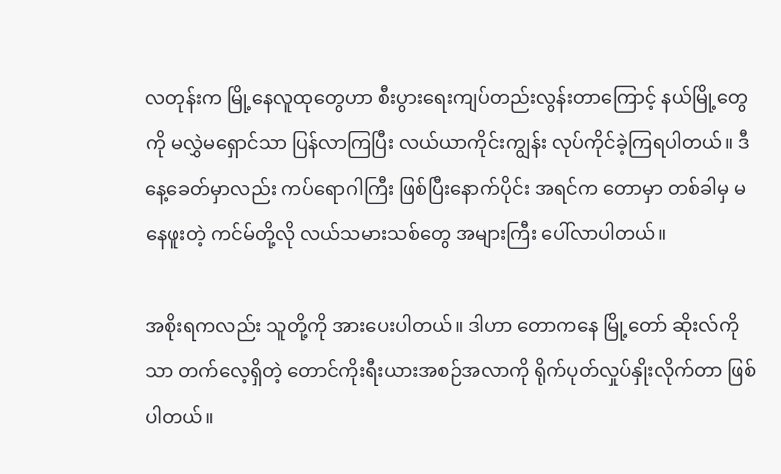လတုန်းက မြို့နေလူထုတွေဟာ စီးပွားရေးကျပ်တည်းလွန်းတာကြောင့် နယ်မြို့တွေကို မလွှဲမရှောင်သာ ပြန်လာကြပြီး လယ်ယာကိုင်းကျွန်း လုပ်ကိုင်ခဲ့ကြရပါတယ်။ ဒီနေ့ခေတ်မှာလည်း ကပ်ရောဂါကြီး ဖြစ်ပြီးနောက်ပိုင်း အရင်က တောမှာ တစ်ခါမှ မနေဖူးတဲ့ ကင်မ်တို့လို လယ်သမားသစ်တွေ အများကြီး ပေါ်လာပါတယ်။

အစိုးရကလည်း သူတို့ကို အားပေးပါတယ်။ ဒါဟာ တောကနေ မြို့တော် ဆိုးလ်ကိုသာ တက်လေ့ရှိတဲ့ တောင်ကိုးရီးယားအစဉ်အလာကို ရိုက်ပုတ်လှုပ်နှိုးလိုက်တာ ဖြစ်ပါတယ်။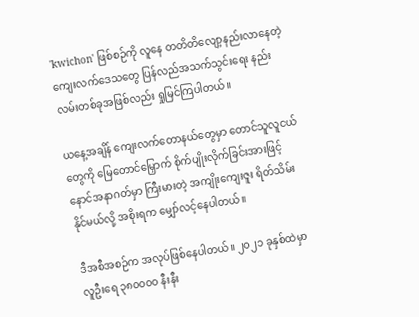'kwichon' ဖြစ်စဉ်ကို လူနေ တတိတိ‌လျော့နည်းလာနေတဲ့ ကျေးလက်ဒေသတွေ ပြန်လည်အသက်သွင်းရေး နည်းလမ်းတစ်ခုအဖြစ်လည်း ရှုမြင်ကြပါတယ်။

ယနေ့အချိန် ကျေးလက်တောနယ်တွေမှာ တောင်သူလူငယ်တွေကို မြေတောင်မြှောက် စိုက်ပျိုးလိုက်ခြင်းအားဖြင့် နောင်အနာဂတ်မှာ ကြီးမားတဲ့ အကျိုးကျေးဇူး ရိတ်သိမ်းနိုင်မယ်လို့ အစိုးရက မျှော်လင့်နေပါတယ်။

ဒီအစီအစဉ်က အလုပ်ဖြစ်နေပါတယ်။ ၂၀၂၁ ခုနှစ်ထဲမှာ လူဦးရေ ၃၈၀၀၀၀ နီးနီး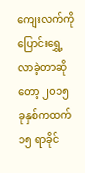ကျေးလက်ကို ပြောင်းရွှေ့လာခဲ့တာဆိုတော့ ၂၀၁၅ ခုနှစ်ကထက် ၁၅ ရာခိုင်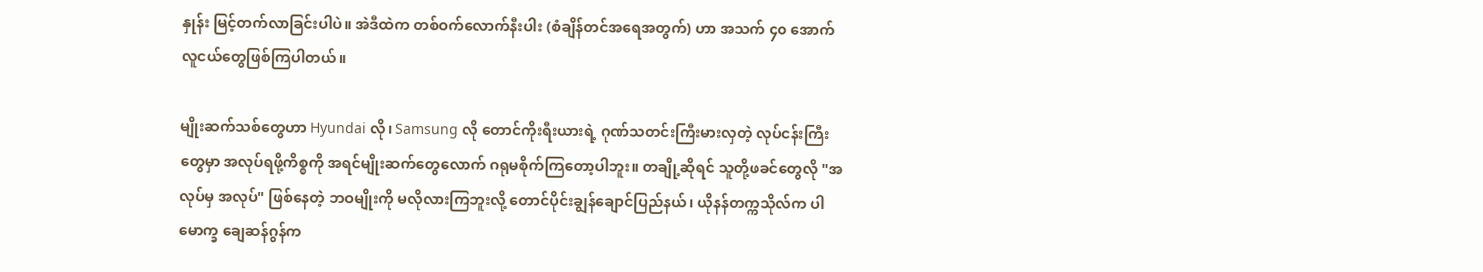နှုန်း မြင့်တက်လာခြင်းပါပဲ။ အဲဒီထဲက တစ်ဝက်လောက်နီးပါး (စံချိန်တင်အရေအတွက်) ဟာ အသက် ၄၀ အောက် လူငယ်တွေဖြစ်ကြပါတယ်။

မျိုးဆက်သစ်တွေဟာ Hyundai လို၊ Samsung လို တောင်ကိုးရီးယားရဲ့ ဂုဏ်သတင်းကြီးမားလှတဲ့ လုပ်ငန်းကြီးတွေမှာ အလုပ်ရဖို့ကိစ္စကို အရင်မျိုးဆက်တွေလောက် ဂရုမစိုက်ကြတော့ပါဘူး။ တချို့ဆိုရင် သူတို့ဖခင်တွေလို "အလုပ်မှ အလုပ်" ဖြစ်နေတဲ့ ဘဝမျိုးကို မလိုလားကြဘူးလို့ တောင်ပိုင်းချွန်ချောင်ပြည်နယ်၊ ယိုနန်တက္ကသိုလ်က ပါမောက္ခ ချေဆန်ဂွန်က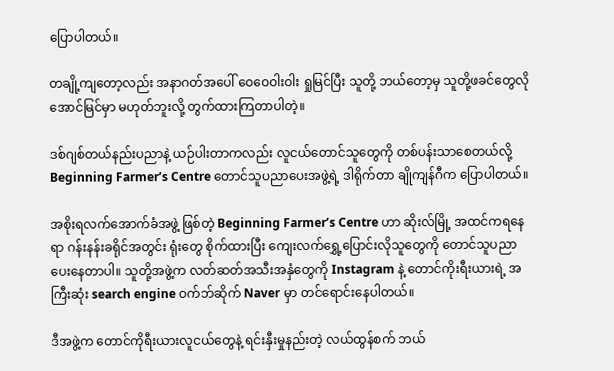ပြောပါတယ်။

တချို့ကျတော့လည်း အနာဂတ်အပေါ် ဝေဝေဝါးဝါး ရှုမြင်ပြီး သူတို့ ဘယ်တော့မှ သူတို့ဖခင်တွေလို အောင်မြင်မှာ မဟုတ်ဘူးလို့ တွက်ထားကြတာပါတဲ့။

ဒစ်ဂျစ်တယ်နည်းပညာနဲ့ ယဉ်ပါးတာကလည်း လူငယ်တောင်သူတွေကို တစ်ပန်းသာစေတယ်လို့ Beginning Farmer’s Centre တောင်သူပညာပေးအဖွဲ့ရဲ့ ဒါရိုက်တာ ချိုကျန်ဂီက ပြောပါတယ်။

အစိုးရလက်အောက်ခံအဖွဲ့ ဖြစ်တဲ့ Beginning Farmer’s Centre ဟာ ဆိုးလ်မြို့ အထင်ကရနေရာ ဂန်းနန်းခရိုင်အတွင်း ရုံးတွေ စိုက်ထားပြီး ကျေးလက်ရွှေ့ပြောင်းလိုသူတွေကို တောင်သူပညာပေးနေတာပါ။ သူတို့အဖွဲ့က လတ်ဆတ်အသီးအနှံတွေကို Instagram နဲ့ တောင်ကိုးရီးယားရဲ့ အကြီးဆုံး search engine ဝက်ဘ်ဆိုက် Naver မှာ တင်ရောင်းနေပါတယ်။

ဒီအဖွဲ့က တောင်ကိုရီးယားလူငယ်တွေနဲ့ ရင်းနှီးမှုနည်းတဲ့ လယ်ထွန်စက် ဘယ်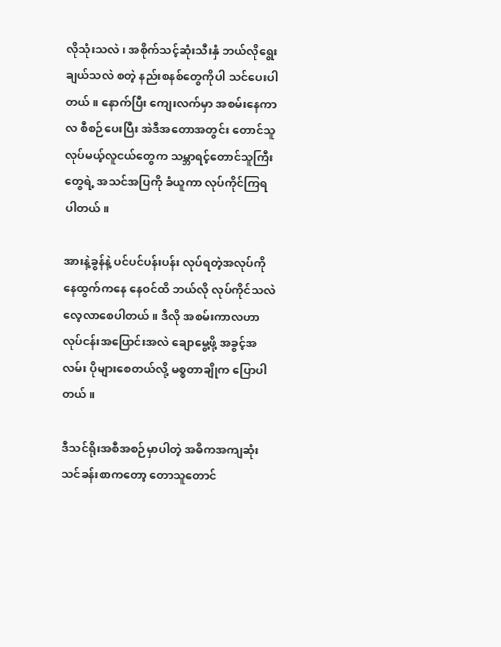လိုသုံးသလဲ၊ အစိုက်သင့်ဆုံးသီးနှံ ဘယ်လိုရွေးချယ်သလဲ စတဲ့ နည်းစနစ်တွေကိုပါ သင်ပေးပါတယ်။ နောက်ပြီး ကျေးလက်မှာ အစမ်းနေကာလ စီစဉ်ပေးပြီး အဲဒီအတောအတွင်း တောင်သူလုပ်မယ့်လူငယ်တွေက သမ္ဘာရင့်တောင်သူကြီးတွေရဲ့ အသင်အပြကို ခံယူကာ လုပ်ကိုင်ကြရပါတယ်။

အားနဲ့ခွန်နဲ့ ပင်ပင်ပန်းပန်း လုပ်ရတဲ့အလုပ်ကို နေထွက်ကနေ နေဝင်ထိ ဘယ်လို လုပ်ကိုင်သလဲ လေ့လာစေပါတယ်။ ဒီလို အစမ်းကာလဟာ လုပ်ငန်းအပြောင်းအလဲ ချောမွေ့ဖို့ အခွင့်အလမ်း ပိုများစေတယ်လို့ မစ္စတာချိုက ပြောပါတယ်။

ဒီသင်ရိုးအစီအစဉ်မှာပါတဲ့ အဓိကအကျဆုံးသင်ခန်းစာကတော့ တောသူတောင်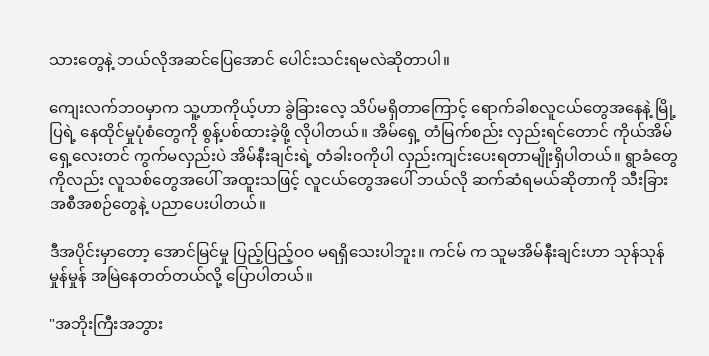သားတွေနဲ့ ဘယ်လိုအဆင်ပြေအောင် ပေါင်းသင်းရမလဲဆိုတာပါ။

ကျေးလက်ဘဝမှာက သူ့ဟာကိုယ့်ဟာ ခွဲခြားလေ့ သိပ်မရှိတာကြောင့် ရောက်ခါစလူငယ်တွေအနေနဲ့ မြို့ပြရဲ့ နေထိုင်မှုပုံစံတွေကို စွန့်ပစ်ထားခဲ့ဖို့ လိုပါတယ်။ အိမ်ရှေ့ တံမြက်စည်း လှည်းရင်တောင် ကိုယ်အိမ်ရှေ့လေးတင် ကွက်မလှည်းပဲ အိမ်နီးချင်းရဲ့ တံခါးဝကိုပါ လှည်းကျင်းပေးရတာမျိုးရှိပါတယ်။ ရွာခံတွေကိုလည်း လူသစ်တွေအပေါ် အထူးသဖြင့် လူငယ်တွေအပေါ် ဘယ်လို ဆက်ဆံရမယ်ဆိုတာကို သီးခြားအစီအစဉ်တွေနဲ့ ပညာပေးပါတယ်။

ဒီအပိုင်းမှာတော့ အောင်မြင်မှု ပြည့်ပြည့်ဝဝ မရရှိ‌သေးပါဘူး။ ကင်မ် က သူမအိမ်နီးချင်းဟာ သုန်သုန်မှုန်မှုန် အမြဲနေတတ်တယ်လို့ ပြောပါတယ်။

"အဘိုးကြီးအဘွား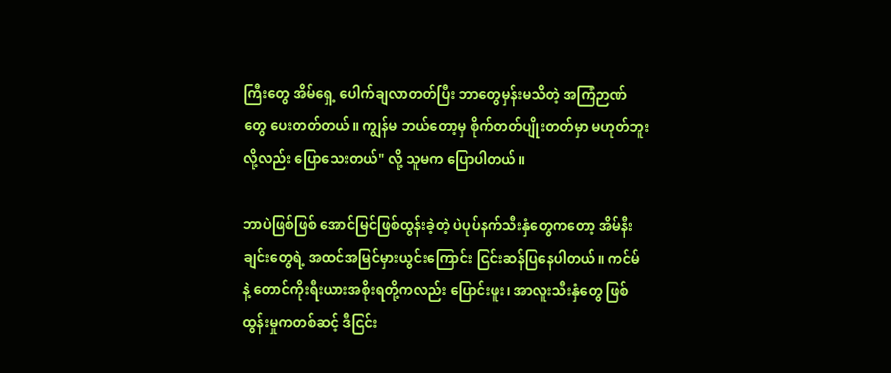ကြီးတွေ အိမ်ရှေ့ ပေါက်ချလာတတ်ပြီး ဘာတွေမှန်းမသိတဲ့ အကြံဉာဏ်တွေ ပေးတတ်တယ်။ ကျွန်မ ဘယ်တော့မှ စိုက်တတ်ပျိုးတတ်မှာ မဟုတ်ဘူးလို့လည်း ပြောသေးတယ်" လို့ သူမက ပြောပါတယ်။

ဘာပဲဖြစ်ဖြစ် အောင်မြင်ဖြစ်ထွန်းခဲ့တဲ့ ပဲပုပ်နက်သီးနှံတွေကတော့ အိမ်နီးချင်းတွေရဲ့ အထင်အမြင်မှားယွင်းကြောင်း ငြင်းဆန်ပြနေပါတယ်။ ကင်မ် နဲ့ တောင်ကိုးရီးယားအစိုးရတို့ကလည်း ပြောင်းဖူး၊ အာလူးသီးနှံတွေ ဖြစ်ထွန်းမှုကတစ်ဆင့် ဒီငြင်း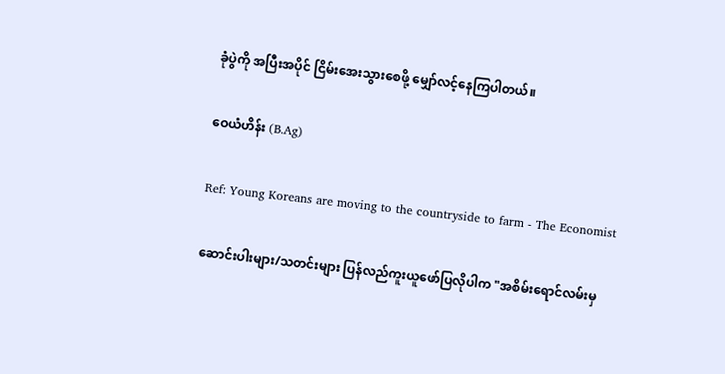ခုံပွဲကို အပြီးအပိုင် ငြိမ်းအေးသွားစေဖို့ မျှော်လင့်နေကြပါတယ်။

ဝေယံဟိန်း (B.Ag)

Ref: Young Koreans are moving to the countryside to farm - The Economist

ဆောင်းပါးများ/သတင်းများ ပြန်လည်ကူးယူဖော်ပြလိုပါက "အစိမ်းရောင်လမ်းမှ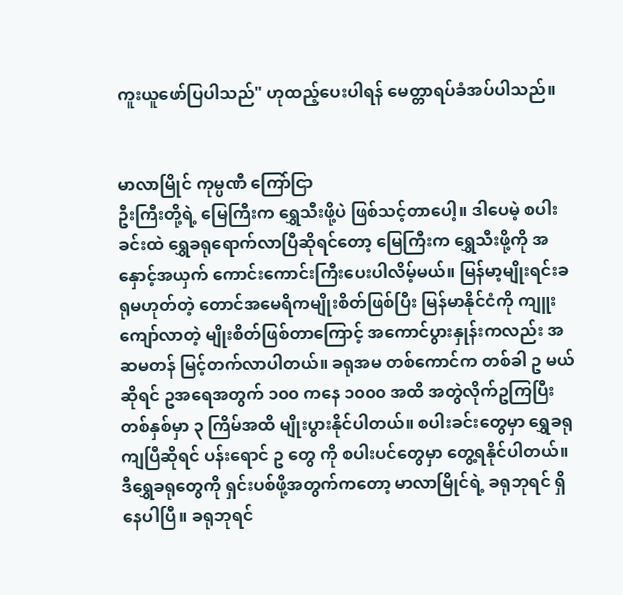ကူးယူဖော်ပြပါသည်" ဟုထည့်ပေးပါရန် မေတ္တာရပ်ခံအပ်ပါသည်။


မာလာမြိုင် ကုမ္ပဏီ ကြော်ငြာ
ဦးကြီးတို့ရဲ့ မြေကြီးက ရွှေသီးဖို့ပဲ ဖြစ်သင့်တာပေါ့။ ဒါပေမဲ့ စပါးခင်းထဲ ရွှေခရုရောက်လာပြီဆိုရင်တော့ မြေကြီးက ရွှေသီးဖို့ကို အနှောင့်အယှက် ကောင်းကောင်းကြီးပေးပါလိမ့်မယ်။ မြန်မာ့မျိုးရင်းခရုမဟုတ်တဲ့ တောင်အမေရိကမျိုးစိတ်ဖြစ်ပြီး မြန်မာနိုင်ငံကို ကျူးကျော်လာတဲ့ မျိုးစိတ်ဖြစ်တာကြောင့် အကောင်ပွားနှုန်းကလည်း အဆမတန် မြင့်တက်လာပါတယ်။ ခရုအမ တစ်ကောင်က တစ်ခါ ဥ မယ်ဆိုရင် ဥအရေအတွက် ၁၀၀ ကနေ ၁၀၀၀ အထိ အတွဲလိုက်ဥကြပြီး တစ်နှစ်မှာ ၃ ကြိမ်အထိ မျိုးပွားနိုင်ပါတယ်။ စပါးခင်းတွေမှာ ရွှေခရုကျပြီဆိုရင် ပန်းရောင် ဥ တွေ ကို စပါးပင်တွေမှာ တွေ့ရနိုင်ပါတယ်။ ဒီရွှေခရုတွေကို ရှင်းပစ်ဖို့အတွက်ကတော့ မာလာမြိုင်ရဲ့ ခရုဘုရင် ရှိနေပါပြီ။ ခရုဘုရင်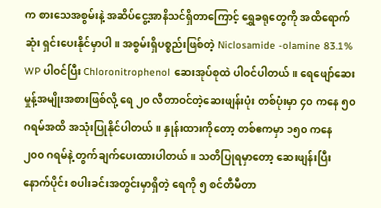က စားသေအစွမ်းနဲ့ အဆိပ်ငွေ့အာနိသင်ရှိတာကြောင့် ရွှေခရုတွေကို အထိရောက်ဆုံး ရှင်းပေးနိုင်မှာပါ။ အစွမ်းရှိပစ္စည်းဖြစ်တဲ့ Niclosamide -olamine 83.1% WP ပါဝင်ပြီး Chloronitrophenol ဆေးအုပ်စုထဲ ပါဝင်ပါတယ်။ ရေဖျော်ဆေးမှုန့်အမျိုးအစားဖြစ်လို့ ရေ ၂၀ လီတာဝင်တဲ့ဆေးဖျန်းပုံး တစ်ပုံးမှာ ၄၀ ကနေ ၅၀ ဂရမ်အထိ အသုံးပြုနိုင်ပါတယ်။ နှုန်းထားကိုတော့ တစ်ဧကမှာ ၁၅၀ ကနေ ၂၀၀ ဂရမ်နဲ့ တွက်ချက်ပေးထားပါတယ်။ သတိပြုရမှာတော့ ဆေးဖျန်းပြီးနောက်ပိုင်း စပါးခင်းအတွင်းမှာရှိတဲ့ ရေကို ၅ စင်တီမီတာ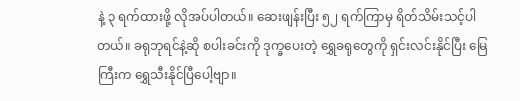နဲ့ ၃ ရက်ထားဖို့ လိုအပ်ပါတယ်။ ဆေးဖျန်းပြီး ၅၂ ရက်ကြာမှ ရိတ်သိမ်းသင့်ပါတယ်။ ခရုဘုရင်နဲ့ဆို စပါးခင်းကို ဒုက္ခပေးတဲ့ ရွှေခရုတွေကို ရှင်းလင်းနိုင်ပြီး မြေကြီးက ရွှေသီးနိုင်ပြီပေါ့ဗျာ။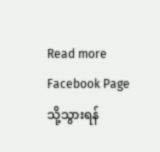Read more Facebook Page သို့သွားရန်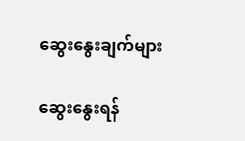ဆွေးနွေးချက်များ

ဆွေးနွေးရန်